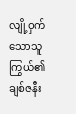လျို့ဝှက်သောသူကြွယ်၏ ချစ်ဇနီး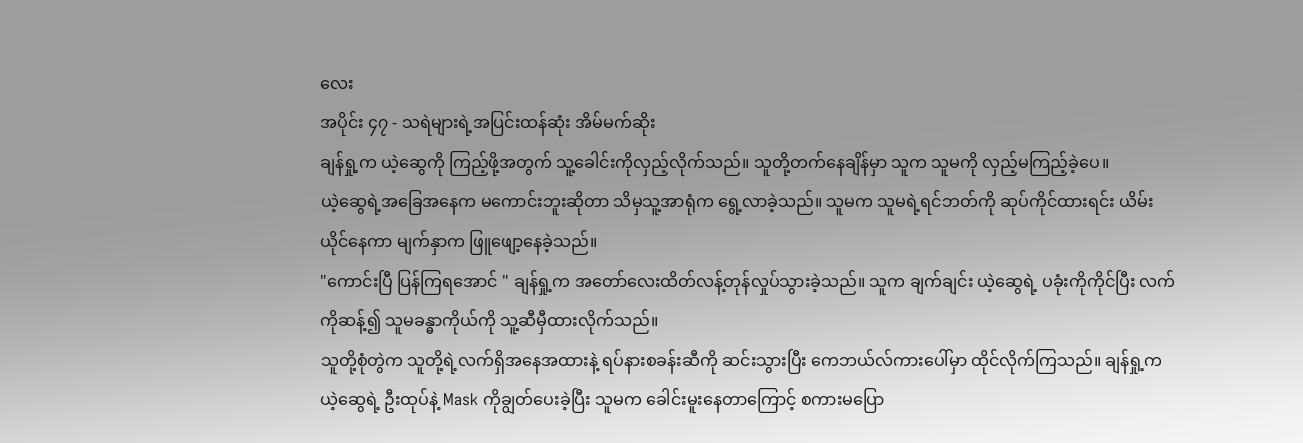လေး
အပိုင်း ၄၇ - သရဲများရဲ့အပြင်းထန်ဆုံး အိမ်မက်ဆိုး
ချန်ရှု့က ယဲ့ဆွေကို ကြည့်ဖို့အတွက် သူ့ခေါင်းကိုလှည့်လိုက်သည်။ သူတို့တက်နေချိန်မှာ သူက သူမကို လှည့်မကြည့်ခဲ့ပေ။
ယဲ့ဆွေရဲ့အခြေအနေက မကောင်းဘူးဆိုတာ သိမှသူ့အာရုံက ရွေ့လာခဲ့သည်။ သူမက သူမရဲ့ရင်ဘတ်ကို ဆုပ်ကိုင်ထားရင်း ယိမ်းယိုင်နေကာ မျက်နှာက ဖြူဖျော့နေခဲ့သည်။
"ကောင်းပြီ ပြန်ကြရအောင် " ချန်ရှု့က အတော်လေးထိတ်လန့်တုန်လှုပ်သွားခဲ့သည်။ သူက ချက်ချင်း ယဲ့ဆွေရဲ့ ပခုံးကိုကိုင်ပြီး လက်ကိုဆန့်၍ သူမခန္ဓာကိုယ်ကို သူ့ဆီမှီထားလိုက်သည်။
သူတို့စုံတွဲက သူတို့ရဲ့လက်ရှိအနေအထားနဲ့ ရပ်နားစခန်းဆီကို ဆင်းသွားပြီး ကေဘယ်လ်ကားပေါ်မှာ ထိုင်လိုက်ကြသည်။ ချန်ရှု့က ယဲ့ဆွေရဲ့ ဦးထုပ်နဲ့ Mask ကိုချွတ်ပေးခဲ့ပြီး သူမက ခေါင်းမူးနေတာကြောင့် စကားမပြော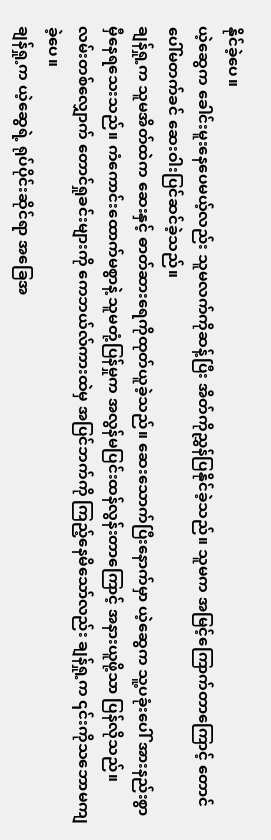နိုင်ခဲ့ပေ။
ယဲ့ဆွေက ခေါင်းမူးနေပေမယ့်လည်း သူမလက်ကိုဆန့်ပြီး အိတ်ကိုညွှန်ပြနိုင်ခဲ့သည်။ သူမက အမြင့်ကြောက်တာကြောင့် တောင်ပေါ်မတက်ခင် ဆေးဝါးပြင်ဆင်ခဲ့သည်။
ချန်ရှု့က သူမအိတ်ထဲက ဆေးနှင့် ဓာတ်ဆားရေကိုထုတ်ယူခဲ့သည်။ ဆေးသောက်ပြီးနောက်မှာ ယဲ့ဆွေက သူ့ပခုံးပေါ် အားနည်းစွာ မှီနေရသေးသည်။ ကံကောင်းထောက်မစွာနဲ့ သူမတုံ့ပြန်မှုက အလွန်မပြင်းထန်လွန်းတာကြောင့် အနားယူဖို့သာ ပြန်လိုသည်။
လမ်းတစ်လျှောက် တောင်ရှုခင်းများကို ကေဘယ်လ်ကားထဲမှ အပြင်ဘက်ကို ကြည့်နေမိသော်လည်း ချန်ရှု့က ၎င်းကိုသဘောမကျခဲ့ပေ။
ချန်ရှု့က ယဲ့ဆွေရဲ့ ရုပ်ပိုင်းဆိုင်ရာ အခြေအ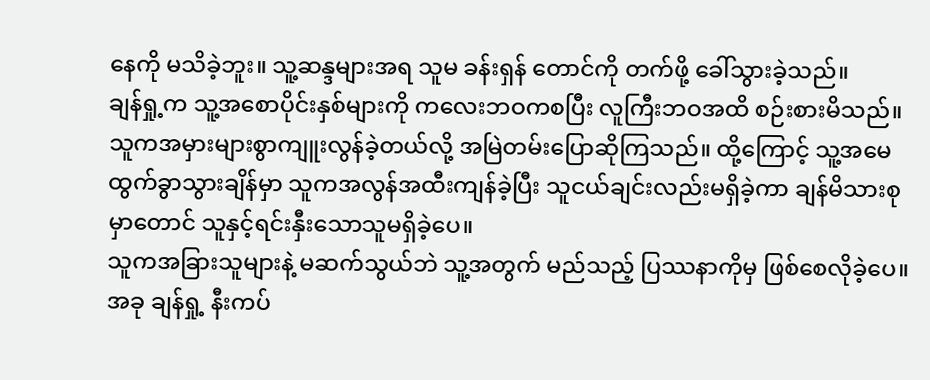နေကို မသိခဲ့ဘူး။ သူ့ဆန္ဒများအရ သူမ ခန်းရှန် တောင်ကို တက်ဖို့ ခေါ်သွားခဲ့သည်။
ချန်ရှု့က သူ့အစောပိုင်းနှစ်များကို ကလေးဘဝကစပြီး လူကြီးဘဝအထိ စဉ်းစားမိသည်။ သူကအမှားများစွာကျူးလွန်ခဲ့တယ်လို့ အမြဲတမ်းပြောဆိုကြသည်။ ထို့ကြောင့် သူ့အမေထွက်ခွာသွားချိန်မှာ သူကအလွန်အထီးကျန်ခဲ့ပြီး သူငယ်ချင်းလည်းမရှိခဲ့ကာ ချန်မိသားစုမှာတောင် သူနှင့်ရင်းနှီးသောသူမရှိခဲ့ပေ။
သူကအခြားသူများနဲ့ မဆက်သွယ်ဘဲ သူ့အတွက် မည်သည့် ပြဿနာကိုမှ ဖြစ်စေလိုခဲ့ပေ။
အခု ချန်ရှု့ နီးကပ်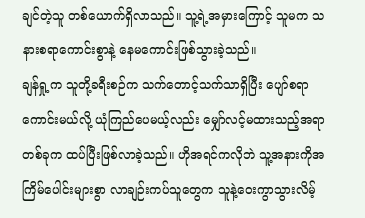ချင်တဲ့သူ တစ်ယောက်ရှိလာသည်။ သူ့ရဲ့အမှားကြောင့် သူမက သနားစရာကောင်းစွာနဲ့ နေမကောင်းဖြစ်သွားခဲ့သည်။
ချန်ရှု့က သူတို့ခရီးစဉ်က သက်တောင့်သက်သာရှိပြီး ပျော်စရာကောင်းမယ်လို့ ယုံကြည်ပေမယ့်လည်း မျှော်လင့်မထားသည့်အရာတစ်ခုက ထပ်ပြီးဖြစ်လာခဲ့သည်။ ဟိုအရင်ကလိုဘဲ သူ့အနားကိုအကြိမ်ပေါင်းများစွာ လာချဉ်းကပ်သူတွေက သူနဲ့ဝေးကွာသွားလိမ့်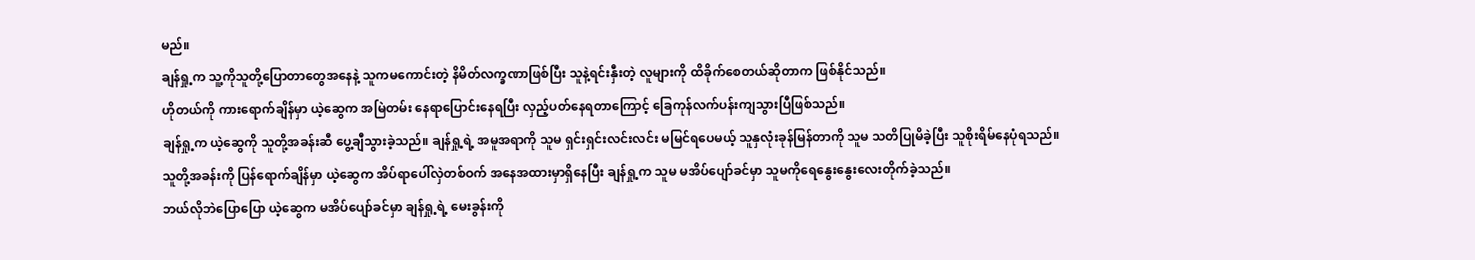မည်။
ချန်ရှု့က သူ့ကိုသူတို့ပြောတာတွေအနေနဲ့ သူကမကောင်းတဲ့ နိမိတ်လက္ခဏာဖြစ်ပြီး သူနဲ့ရင်းနှီးတဲ့ လူများကို ထိခိုက်စေတယ်ဆိုတာက ဖြစ်နိုင်သည်။
ဟိုတယ်ကို ကားရောက်ချိန်မှာ ယဲ့ဆွေက အမြဲတမ်း နေရာပြောင်းနေရပြီး လှည့်ပတ်နေရတာကြောင့် ခြေကုန်လက်ပန်းကျသွားပြီဖြစ်သည်။
ချန်ရှု့က ယဲ့ဆွေကို သူတို့အခန်းဆီ ပွေ့ချီသွားခဲ့သည်။ ချန်ရှု့ရဲ့ အမူအရာကို သူမ ရှင်းရှင်းလင်းလင်း မမြင်ရပေမယ့် သူနှလုံးခုန်မြန်တာကို သူမ သတိပြုမိခဲ့ပြီး သူစိုးရိမ်နေပုံရသည်။
သူတို့အခန်းကို ပြန်ရောက်ချိန်မှာ ယဲ့ဆွေက အိပ်ရာပေါ်လှဲတစ်ဝက် အနေအထားမှာရှိနေပြီး ချန်ရှု့က သူမ မအိပ်ပျော်ခင်မှာ သူမကိုရေနွေးနွေးလေးတိုက်ခဲ့သည်။
ဘယ်လိုဘဲပြောပြော ယဲ့ဆွေက မအိပ်ပျော်ခင်မှာ ချန်ရှု့ရဲ့ မေးခွန်းကို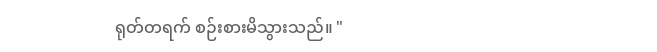ရုတ်တရက် စဉ်းစားမိသွားသည်။ "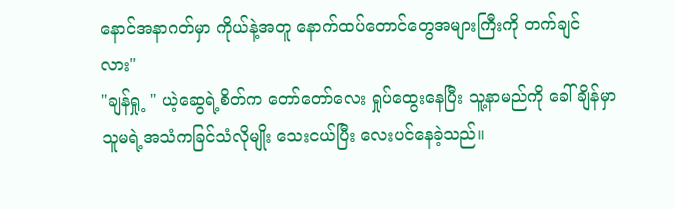နောင်အနာဂတ်မှာ ကိုယ်နဲ့အတူ နောက်ထပ်တောင်တွေအများကြီးကို တက်ချင်လား"
"ချန်ရှု့ " ယဲ့ဆွေရဲ့စိတ်က တော်တော်လေး ရှုပ်ထွေးနေပြီး သူ့နာမည်ကို ခေါ်ချိန်မှာ သူမရဲ့အသံကခြင်သံလိုမျိုး သေးငယ်ပြီး လေးပင်နေခဲ့သည်။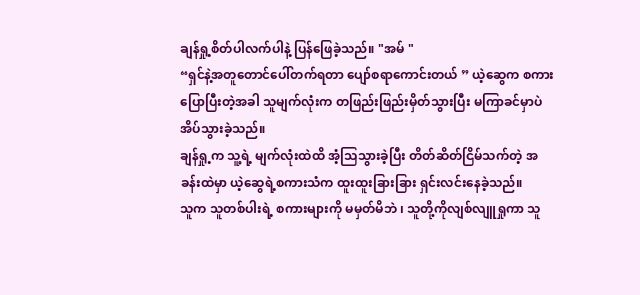ချန်ရှု့စိတ်ပါလက်ပါနဲ့ ပြန်ဖြေခဲ့သည်။ "အမ် "
“ရှင်နဲ့အတူတောင်ပေါ်တက်ရတာ ပျော်စရာကောင်းတယ် ” ယဲ့ဆွေက စကားပြောပြီးတဲ့အခါ သူမျက်လုံးက တဖြည်းဖြည်းမှိတ်သွားပြီး မကြာခင်မှာပဲ အိပ်သွားခဲ့သည်။
ချန်ရှု့က သူ့ရဲ့ မျက်လုံးထဲထိ အံ့သြသွားခဲ့ပြီး တိတ်ဆိတ်ငြိမ်သက်တဲ့ အခန်းထဲမှာ ယဲ့ဆွေရဲ့စကားသံက ထူးထူးခြားခြား ရှင်းလင်းနေခဲ့သည်။
သူက သူတစ်ပါးရဲ့ စကားများကို မမှတ်မိဘဲ ၊ သူတို့ကိုလျစ်လျူရှုကာ သူ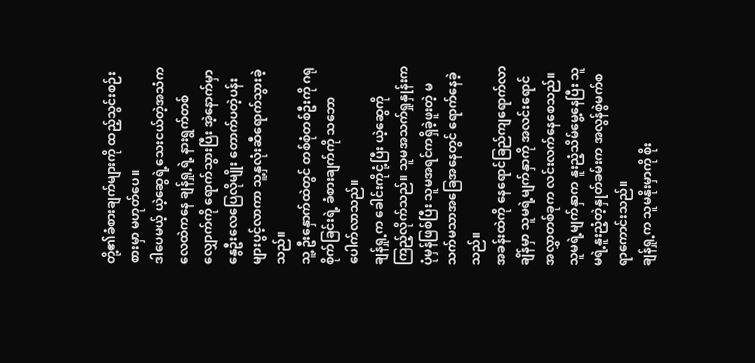တို့၏ခံစားချက်များကို ထည့်သွင်းစဉ်းစားမှာ မဟုတ်ပေ။
ဒါပေမယ့် ယဲ့ဆွေရဲ့သေးငယ်တဲ့အသံက လေထဲကနေ ချန်ရှု့ရဲ့ နားရွက်တစ်လျှောက်ကို ရောက်သွားပြီး အဲ့နောက်မှာ နွေဦးလေပြေလိုမျိုး တောက်ပတဲ့ပန်းများပွင့်လာကာ သူ့နှလုံးဆီရောက်သွားခဲ့သည်။
သူ့ ဦးနှောက်ထဲတွင် တစ်စုံတစ်ဦးကို ဂရုစိုက်ခြင်းရဲ့ ခံစားချက်ကို သဘောပေါက်လာသည်။
ချန်ရှု့က ခေါင်းကိုငုံ့ပြီး ယဲ့ဆွေကို ကြည့်လိုက်သည်။ သူမအသက်ရှုနှုန်းက ပုံမှန်ဖြစ်ပြီး သူမအရင်ကရှိခဲ့ဖူးတဲ့ မသက်မသာအခြေအနေတွင် ရောက်နေခဲ့သည်။
အခန်းထဲကို နေရောင်ခြည်ကျရောက်လာချိန်မှာ သူမရဲ့မျက်နှာကို အလင်းရောင်အလွှာတစ်ခုက လင်းလက်နေစေသည်။ သူမရဲ့မျက်နှာက နူးညံ့သိမ်မွေ့နေပြီး သူမရဲ့နူးညံ့တဲ့နှုတ်ခမ်းက အလွန်စွဲမက်စရာကောင်းသည်။
ချန်ရှု့က သူမနိုးမှာကို စိုး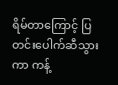ရိမ်တာကြောင့် ပြတင်းပေါက်ဆီသွားကာ ကန့်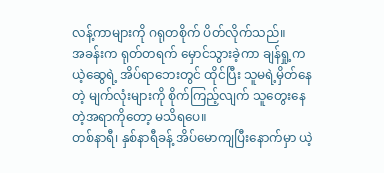လန့်ကာများကို ဂရုတစိုက် ပိတ်လိုက်သည်။
အခန်းက ရုတ်တရက် မှောင်သွားခဲ့ကာ ချန်ရှု့က ယဲ့ဆွေရဲ့ အိပ်ရာဘေးတွင် ထိုင်ပြီး သူမရဲ့မှိတ်နေတဲ့ မျက်လုံးများကို စိုက်ကြည့်လျက် သူတွေးနေတဲ့အရာကိုတော့ မသိရပေ။
တစ်နာရီ၊ နှစ်နာရီခန့် အိပ်မောကျပြီးနောက်မှာ ယဲ့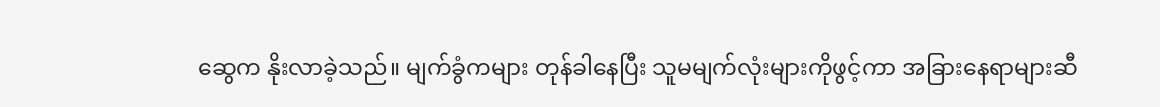ဆွေက နိုးလာခဲ့သည်။ မျက်ခွံကများ တုန်ခါနေပြီး သူမမျက်လုံးများကိုဖွင့်ကာ အခြားနေရာများဆီ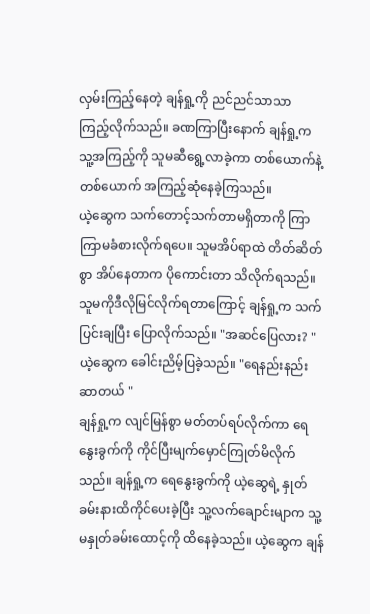လှမ်းကြည့်နေတဲ့ ချန်ရှု့ကို ညင်ညင်သာသာ ကြည့်လိုက်သည်။ ခဏကြာပြီးနောက် ချန်ရှု့က သူ့အကြည့်ကို သူမဆီရွေ့လာခဲ့ကာ တစ်ယောက်နဲ့တစ်ယောက် အကြည့်ဆုံနေခဲ့ကြသည်။
ယဲ့ဆွေက သက်တောင့်သက်တာမရှိတာကို ကြာကြာမခံစားလိုက်ရပေ။ သူမအိပ်ရာထဲ တိတ်ဆိတ်စွာ အိပ်နေတာက ပိုကောင်းတာ သိလိုက်ရသည်။ သူမကိုဒီလိုမြင်လိုက်ရတာကြောင့် ချန်ရှု့က သက်ပြင်းချပြီး ပြောလိုက်သည်။ "အဆင်ပြေလား? "
ယဲ့ဆွေက ခေါင်းညိမ့်ပြခဲ့သည်။ "ရေနည်းနည်းဆာတယ် "
ချန်ရှု့က လျင်မြန်စွာ မတ်တပ်ရပ်လိုက်ကာ ရေနွေးခွက်ကို ကိုင်ပြီးမျက်မှောင်ကြုတ်မိလိုက်သည်။ ချန်ရှု့က ရေနွေးခွက်ကို ယဲ့ဆွေရဲ့ နှုတ်ခမ်းနားထိကိုင်ပေးခဲ့ပြီး သူ့လက်ချောင်းမျာက သူ့မနှုတ်ခမ်းထောင့်ကို ထိနေခဲ့သည်။ ယဲ့ဆွေက ချန်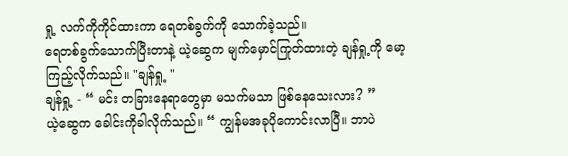ရှု့ လက်ကိုကိုင်ထားကာ ရေတစ်ခွက်ကို သောက်ခဲ့သည်။
ရေတစ်ခွက်သောက်ပြီးတာနဲ့ ယဲ့ဆွေက မျက်မှောင်ကြုတ်ထားတဲ့ ချန်ရှု့ကို မော့ကြည့်လိုက်သည်။ "ချန်ရှု့ "
ချန်ရှု့ - “ မင်း တခြားနေရာတွေမှာ မသက်မသာ ဖြစ်နေသေးလား? ”
ယဲ့ဆွေက ခေါင်းကိုခါလိုက်သည်။ “ ကျွန်မအခုပိုကောင်းလာပြီ။ ဘာပဲ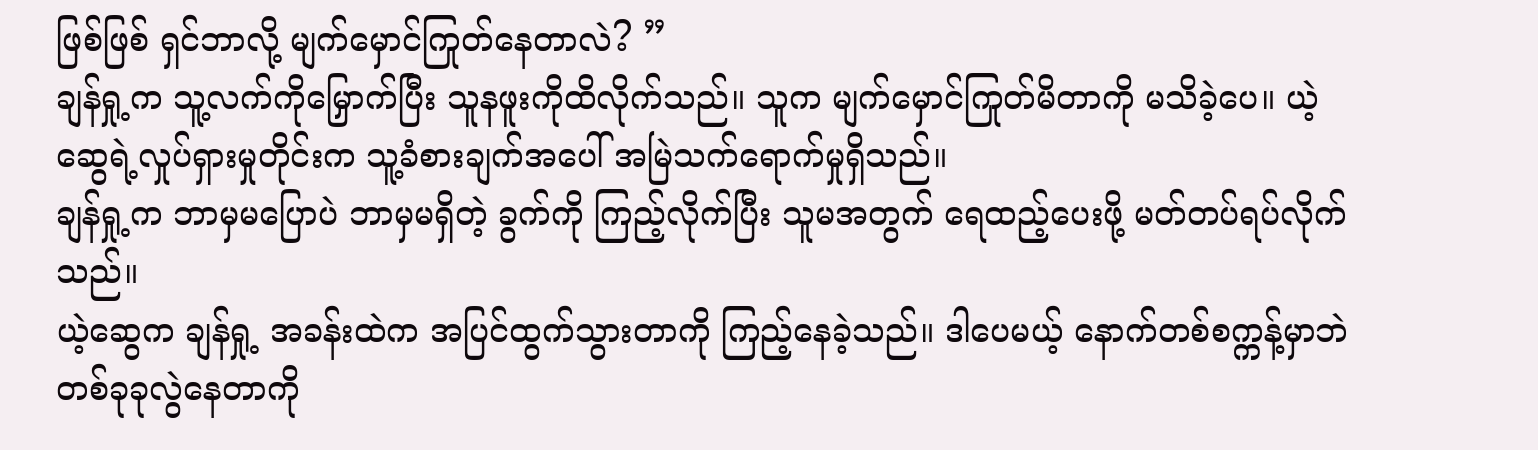ဖြစ်ဖြစ် ရှင်ဘာလို့ မျက်မှောင်ကြုတ်နေတာလဲ? ”
ချန်ရှု့က သူ့လက်ကိုမြှောက်ပြီး သူနဖူးကိုထိလိုက်သည်။ သူက မျက်မှောင်ကြုတ်မိတာကို မသိခဲ့ပေ။ ယဲ့ဆွေရဲ့လှုပ်ရှားမှုတိုင်းက သူ့ခံစားချက်အပေါ် အမြဲသက်ရောက်မှုရှိသည်။
ချန်ရှု့က ဘာမှမပြောပဲ ဘာမှမရှိတဲ့ ခွက်ကို ကြည့်လိုက်ပြီး သူမအတွက် ရေထည့်ပေးဖို့ မတ်တပ်ရပ်လိုက်သည်။
ယဲ့ဆွေက ချန်ရှု့ အခန်းထဲက အပြင်ထွက်သွားတာကို ကြည့်နေခဲ့သည်။ ဒါပေမယ့် နောက်တစ်စက္ကန့်မှာဘဲ တစ်ခုခုလွဲနေတာကို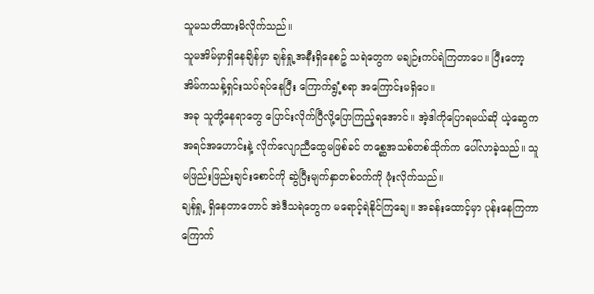သူမသတိထားမိလိုက်သည်။
သူမအိမ်မှာရှိနေချိန်မှာ ချန်ရှု့အနီးရှိနေစဥ် သရဲတွေက မချဉ်းကပ်ရဲကြတာပေ။ ပြီးတော့ အိမ်ကသန့်ရှင်းသပ်ရပ်နေပြီး ကြောက်ရွံ့စရာ အကြောင်းမရှိပေ။
အခု သူတို့နေရာတွေ ပြောင်းလိုက်ပြီလို့ပြောကြည့်ရအောင်။ အဲ့ဒါကိုပြောရမယ်ဆို ယဲ့ဆွေက အရင်အဟောင်းနဲ့ လိုက်လျောညီထွေမဖြစ်ခင် တစ္ဆေအသစ်တစ်သိုက်က ပေါ်လာခဲ့သည်။ သူမဖြည်းဖြည်းချင်းစောင်ကို ဆွဲပြီးမျက်နှာတစ်ဝက်ကို ဖုံးလိုက်သည်။
ချန်ရှု့ ရှိနေတာတောင် အဲဒီသရဲတွေက မရောင့်ရဲနိုင်ကြချေ။ အခန်းထောင့်မှာ ပုန်းနေကြကာ ကြောက်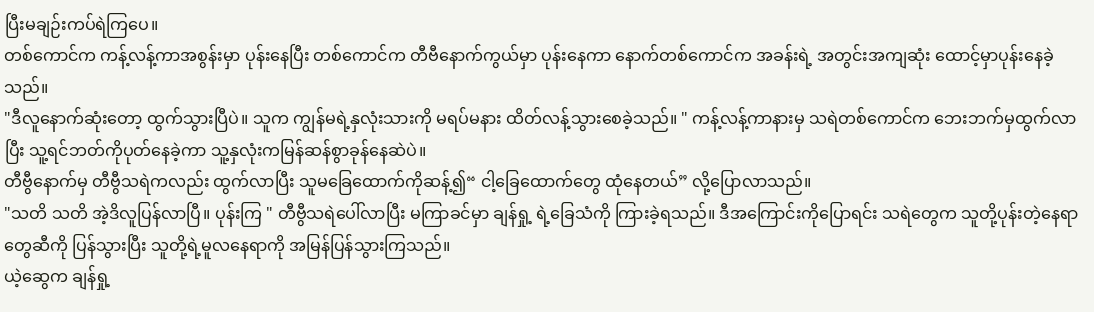ပြီးမချဉ်းကပ်ရဲကြပေ။
တစ်ကောင်က ကန့်လန့်ကာအစွန်းမှာ ပုန်းနေပြီး တစ်ကောင်က တီဗီနောက်ကွယ်မှာ ပုန်းနေကာ နောက်တစ်ကောင်က အခန်းရဲ့ အတွင်းအကျဆုံး ထောင့်မှာပုန်းနေခဲ့သည်။
"ဒီလူနောက်ဆုံးတော့ ထွက်သွားပြီပဲ။ သူက ကျွန်မရဲ့နှလုံးသားကို မရပ်မနား ထိတ်လန့်သွားစေခဲ့သည်။ " ကန့်လန့်ကာနားမှ သရဲတစ်ကောင်က ဘေးဘက်မှထွက်လာပြီး သူ့ရင်ဘတ်ကိုပုတ်နေခဲ့ကာ သူ့နှလုံးကမြန်ဆန်စွာခုန်နေဆဲပဲ။
တီဗွီနောက်မှ တီဗွီသရဲကလည်း ထွက်လာပြီး သူမခြေထောက်ကိုဆန့်၍“ ငါ့ခြေထောက်တွေ ထုံနေတယ်” လို့ပြောလာသည်။
"သတိ သတိ အဲ့ဒိလူပြန်လာပြီ။ ပုန်းကြ " တီဗွီသရဲပေါ်လာပြီး မကြာခင်မှာ ချန်ရှု့ ရဲ့ခြေသံကို ကြားခဲ့ရသည်။ ဒီအကြောင်းကိုပြောရင်း သရဲတွေက သူတို့ပုန်းတဲ့နေရာတွေဆီကို ပြန်သွားပြီး သူတို့ရဲ့မူလနေရာကို အမြန်ပြန်သွားကြသည်။
ယဲ့ဆွေက ချန်ရှု့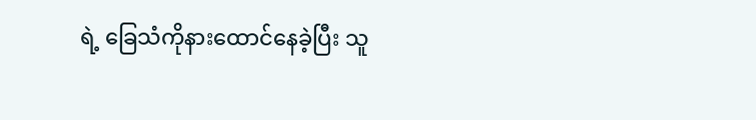ရဲ့ ခြေသံကိုနားထောင်နေခဲ့ပြီး သူ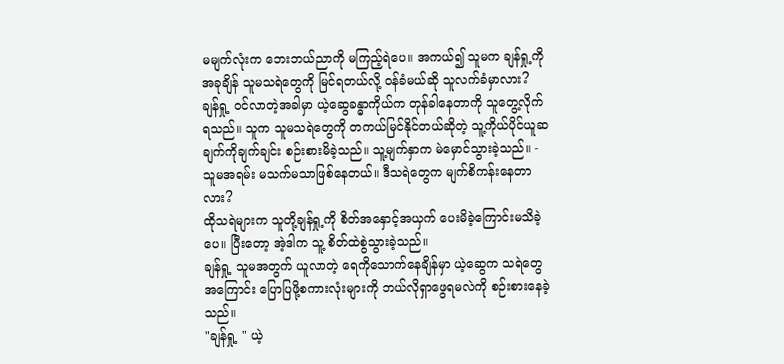မမျက်လုံးက ဘေးဘယ်ညာကို မကြည့်ရဲပေ။ အကယ်၍ သူမက ချန်ရှု့ကို အခုချိန် သူမသရဲတွေကို မြင်ရတယ်လို့ ဝန်ခံမယ်ဆို သူလက်ခံမှာလား?
ချန်ရှု့ ဝင်လာတဲ့အခါမှာ ယဲ့ဆွေခန္ဓာကိုယ်က တုန်ခါနေတာကို သူတွေ့လိုက်ရသည်။ သူက သူမသရဲတွေကို တကယ်မြင်နိုင်တယ်ဆိုတဲ့ သူ့ကိုယ်ပိုင်ယူဆချက်ကိုချက်ချင်း စဉ်းစားမိခဲ့သည်။ သူ့မျက်နှာက မဲမှောင်သွားခဲ့သည်။ - သူမအရမ်း မသက်မသာဖြစ်နေတယ်။ ဒီသရဲတွေက မျက်စိကန်းနေတာလား?
ထိုသရဲများက သူတို့ချန်ရှု့ကို စိတ်အနှောင့်အယှက် ပေးမိခဲ့ကြောင်းမသိခဲ့ပေ။ ပြီးတော့ အဲ့ဒါက သူ့ စိတ်ထဲစွဲသွားခဲ့သည်။
ချန်ရှု့ သူမအတွက် ယူလာတဲ့ ရေကိုသောက်နေချိန်မှာ ယဲ့ဆွေက သရဲတွေအကြောင်း ပြောပြဖို့စကားလုံးများကို ဘယ်လိုရှာဖွေရမလဲကို စဉ်းစားနေခဲ့သည်။
"ချန်ရှု့ " ယဲ့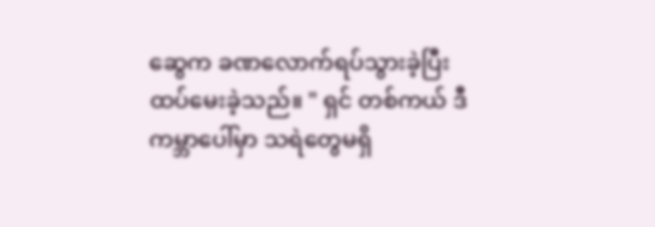ဆွေက ခဏလောက်ရပ်သွားခဲ့ပြီး ထပ်မေးခဲ့သည်။ " ရှင် တစ်ကယ် ဒီကမ္ဘာပေါ်မှာ သရဲတွေမရှိ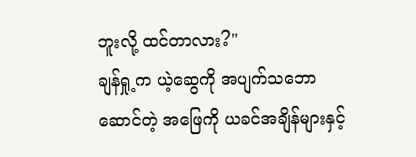ဘူးလို့ ထင်တာလား?"
ချန်ရှု့က ယဲ့ဆွေကို အပျက်သဘောဆောင်တဲ့ အဖြေကို ယခင်အချိန်များနှင့်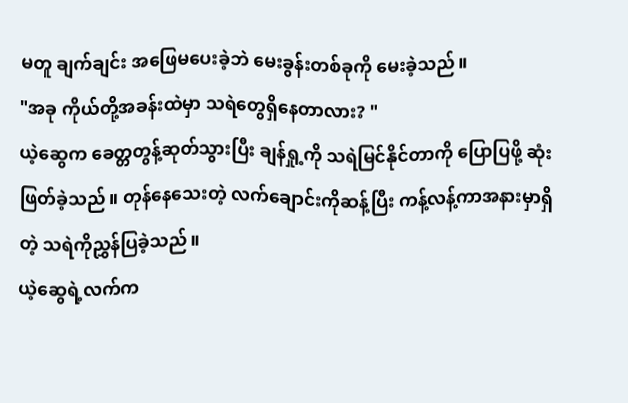မတူ ချက်ချင်း အဖြေမပေးခဲ့ဘဲ မေးခွန်းတစ်ခုကို မေးခဲ့သည်။
"အခု ကိုယ်တို့အခန်းထဲမှာ သရဲတွေရှိနေတာလား? "
ယဲ့ဆွေက ခေတ္တတွန့်ဆုတ်သွားပြီး ချန်ရှု့ကို သရဲမြင်နိုင်တာကို ပြောပြဖို့ ဆုံးဖြတ်ခဲ့သည်။ တုန်နေသေးတဲ့ လက်ချောင်းကိုဆန့်ပြီး ကန့်လန့်ကာအနားမှာရှိတဲ့ သရဲကိုညွှန်ပြခဲ့သည်။
ယဲ့ဆွေရဲ့လက်က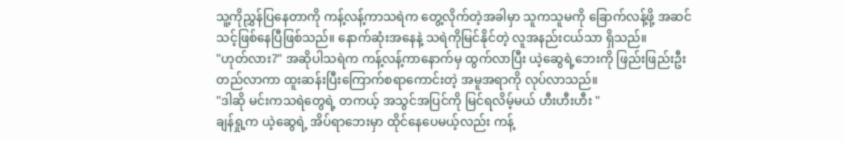သူ့ကိုညွှန်ပြနေတာကို ကန့်လန့်ကာသရဲက တွေ့လိုက်တဲ့အခါမှာ သူကသူမကို ခြောက်လန့်ဖို့ အဆင်သင့်ဖြစ်နေပြီဖြစ်သည်။ နောက်ဆုံးအနေနဲ့ သရဲကိုမြင်နိုင်တဲ့ လူအနည်းငယ်သာ ရှိသည်။
"ဟုတ်လား?" အဆိုပါသရဲက ကန့်လန့်ကာနောက်မှ ထွက်လာပြီး ယဲ့ဆွေရဲ့ဘေးကို ဖြည်းဖြည်းဦးတည်လာကာ ထူးဆန်းပြီးကြောက်စရာကောင်းတဲ့ အမူအရာကို လုပ်လာသည်။
"ဒါဆို မင်းကသရဲတွေရဲ့ တကယ့် အသွင်အပြင်ကို မြင်ရလိမ့်မယ် ဟီးဟီးဟီး "
ချန်ရှု့က ယဲ့ဆွေရဲ့ အိပ်ရာဘေးမှာ ထိုင်နေပေမယ့်လည်း ကန့်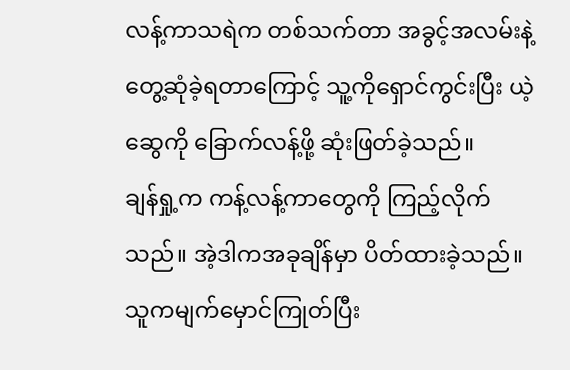လန့်ကာသရဲက တစ်သက်တာ အခွင့်အလမ်းနဲ့ တွေ့ဆုံခဲ့ရတာကြောင့် သူ့ကိုရှောင်ကွင်းပြီး ယဲ့ဆွေကို ခြောက်လန့်ဖို့ ဆုံးဖြတ်ခဲ့သည်။
ချန်ရှု့က ကန့်လန့်ကာတွေကို ကြည့်လိုက်သည်။ အဲ့ဒါကအခုချိန်မှာ ပိတ်ထားခဲ့သည်။ သူကမျက်မှောင်ကြုတ်ပြီး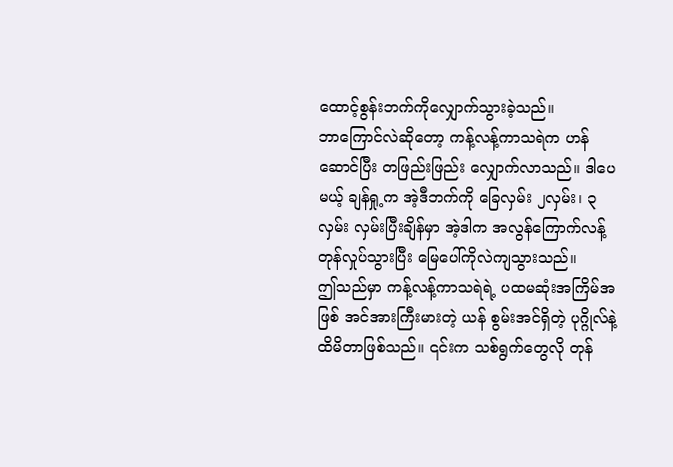ထောင့်စွန်းဘက်ကိုလျှောက်သွားခဲ့သည်။
ဘာကြောင်လဲဆိုတော့ ကန့်လန့်ကာသရဲက ဟန်ဆောင်ပြီး တဖြည်းဖြည်း လျှောက်လာသည်။ ဒါပေမယ့် ချန်ရှု့က အဲ့ဒီဘက်ကို ခြေလှမ်း ၂လှမ်း၊ ၃လှမ်း လှမ်းပြီးချိန်မှာ အဲ့ဒါက အလွန်ကြောက်လန့်တုန်လှုပ်သွားပြီး မြေပေါ်ကိုလဲကျသွားသည်။
ဤသည်မှာ ကန့်လန့်ကာသရဲရဲ့ ပထမဆုံးအကြိမ်အဖြစ် အင်အားကြီးမားတဲ့ ယန် စွမ်းအင်ရှိတဲ့ ပုဂ္ဂိုလ်နဲ့ ထိမိတာဖြစ်သည်။ ၎င်းက သစ်ရွက်တွေလို တုန်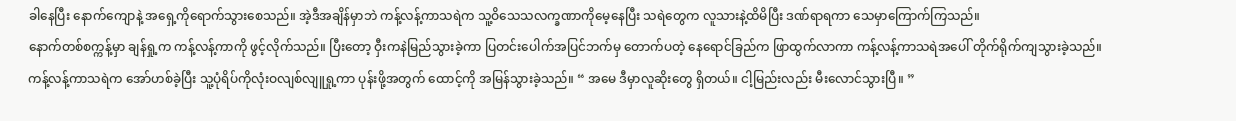ခါနေပြီး နောက်ကျောနဲ့ အရှေ့ကိုရောက်သွားစေသည်။ အဲ့ဒီအချိန်မှာဘဲ ကန့်လန့်ကာသရဲက သူ့ဝိသေသလက္ခဏာကိုမေ့နေပြီး သရဲတွေက လူသားနဲ့ထိမိပြီး ဒဏ်ရာရကာ သေမှာကြောက်ကြသည်။
နောက်တစ်စက္ကန့်မှာ ချန်ရှု့က ကန့်လန့်ကာကို ဖွင့်လိုက်သည်။ ပြီးတော့ ဝှီးကနဲမြည်သွားခဲ့ကာ ပြတင်းပေါက်အပြင်ဘက်မှ တောက်ပတဲ့ နေရောင်ခြည်က ဖြာထွက်လာကာ ကန့်လန့်ကာသရဲအပေါ် တိုက်ရိုက်ကျသွားခဲ့သည်။
ကန့်လန့်ကာသရဲက အော်ဟစ်ခဲ့ပြီး သူ့ပုံရိပ်ကိုလုံးဝလျစ်လျူရှု့ကာ ပုန်းဖို့အတွက် ထောင့်ကို အမြန်သွားခဲ့သည်။ “ အမေ ဒီမှာလူဆိုးတွေ ရှိတယ်။ ငါ့မြည်းလည်း မီးလောင်သွားပြီ။ ”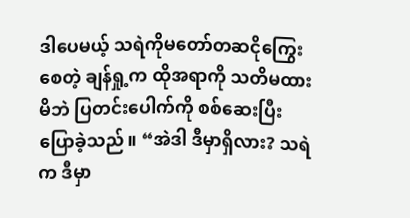ဒါပေမယ့် သရဲကိုမတော်တဆငိုကြွေးစေတဲ့ ချန်ရှု့က ထိုအရာကို သတိမထားမိဘဲ ပြတင်းပေါက်ကို စစ်ဆေးပြီး ပြောခဲ့သည်။ “အဲဒါ ဒီမှာရှိလား? သရဲက ဒီမှာ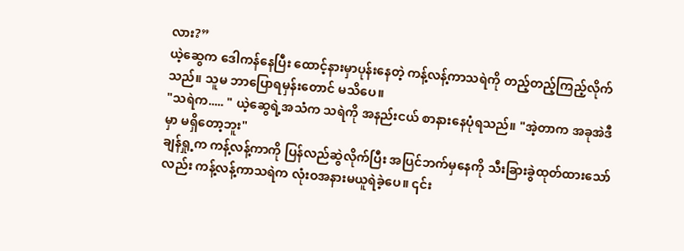လား?”
ယဲ့ဆွေက ဒေါကန်နေပြီး ထောင့်နားမှာပုန်းနေတဲ့ ကန့်လန့်ကာသရဲကို တည့်တည့်ကြည့်လိုက်သည်။ သူမ ဘာပြောရမှန်းတောင် မသိပေ။
"သရဲက..... " ယဲ့ဆွေရဲ့အသံက သရဲကို အနည်းငယ် စာနားနေပုံရသည်။ "အဲ့တာက အခုအဲဒီမှာ မရှိတော့ဘူး"
ချန်ရှု့က ကန့်လန့်ကာကို ပြန်လည်ဆွဲလိုက်ပြီး အပြင်ဘက်မှနေကို သီးခြားခွဲထုတ်ထားသော်လည်း ကန့်လန့်ကာသရဲက လုံးဝအနားမယူရဲခဲ့ပေ။ ၎င်း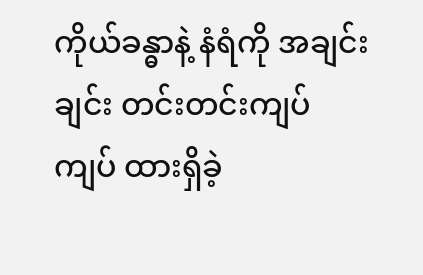ကိုယ်ခန္ဓာနဲ့ နံရံကို အချင်းချင်း တင်းတင်းကျပ်ကျပ် ထားရှိခဲ့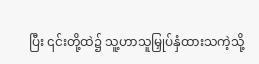ပြီး ၎င်းတို့ထဲ၌ သူ့ဟာသူမြှုပ်နှံထားသကဲ့သို့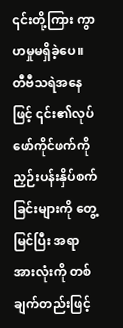၎င်းတို့ကြား ကွာဟမှုမရှိခဲ့ပေ။
တီဗီသရဲအနေဖြင့် ၎င်း၏လုပ်ဖော်ကိုင်ဖက်ကို ညှဉ်းပန်းနှိပ်စက်ခြင်းများကို တွေ့မြင်ပြီး အရာအားလုံးကို တစ်ချက်တည်းဖြင့်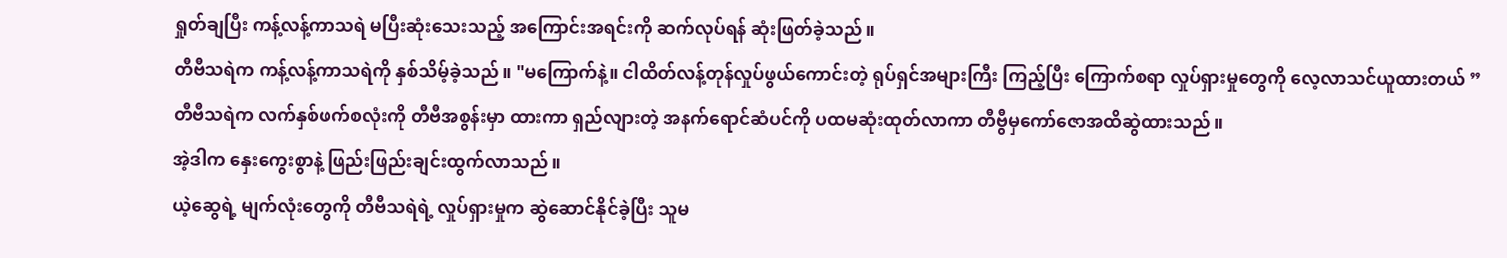ရှုတ်ချပြီး ကန့်လန့်ကာသရဲ မပြီးဆုံးသေးသည့် အကြောင်းအရင်းကို ဆက်လုပ်ရန် ဆုံးဖြတ်ခဲ့သည်။
တီဗီသရဲက ကန့်လန့်ကာသရဲကို နှစ်သိမ့်ခဲ့သည်။ "မကြောက်နဲ့။ ငါထိတ်လန့်တုန်လှုပ်ဖွယ်ကောင်းတဲ့ ရုပ်ရှင်အများကြီး ကြည့်ပြီး ကြောက်စရာ လှုပ်ရှားမှုတွေကို လေ့လာသင်ယူထားတယ် ”
တီဗီသရဲက လက်နှစ်ဖက်စလုံးကို တီဗီအစွန်းမှာ ထားကာ ရှည်လျားတဲ့ အနက်ရောင်ဆံပင်ကို ပထမဆုံးထုတ်လာကာ တီဗွီမှကော်ဇောအထိဆွဲထားသည်။
အဲ့ဒါက နှေးကွေးစွာနဲ့ ဖြည်းဖြည်းချင်းထွက်လာသည်။
ယဲ့ဆွေရဲ့ မျက်လုံးတွေကို တီဗီသရဲရဲ့ လှုပ်ရှားမှုက ဆွဲဆောင်နိုင်ခဲ့ပြီး သူမ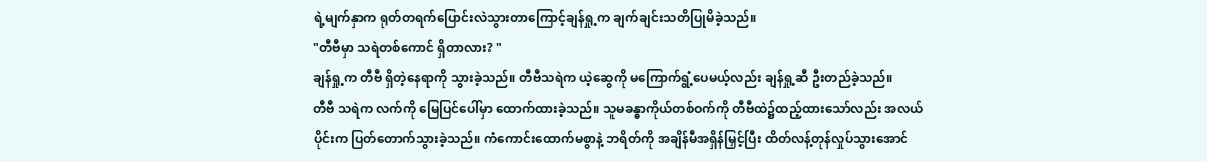ရဲ့မျက်နှာက ရုတ်တရက်ပြောင်းလဲသွားတာကြောင့်ချန်ရှု့က ချက်ချင်းသတိပြုမိခဲ့သည်။
"တီဗီမှာ သရဲတစ်ကောင် ရှိတာလား? "
ချန်ရှု့က တီဗီ ရှိတဲ့နေရာကို သွားခဲ့သည်။ တီဗီသရဲက ယဲ့ဆွေကို မကြောက်ရွံ့ပေမယ့်လည်း ချန်ရှု့ဆီ ဦးတည်ခဲ့သည်။
တီဗီ သရဲက လက်ကို မြေပြင်ပေါ်မှာ ထောက်ထားခဲ့သည်။ သူမခန္ဓာကိုယ်တစ်ဝက်ကို တီဗီထဲ၌ထည့်ထားသော်လည်း အလယ်ပိုင်းက ပြတ်တောက်သွားခဲ့သည်။ ကံကောင်းထောက်မစွာနဲ့ ဘရိတ်ကို အချိန်မီအရှိန်မြှင့်ပြီး ထိတ်လန့်တုန်လှုပ်သွားအောင်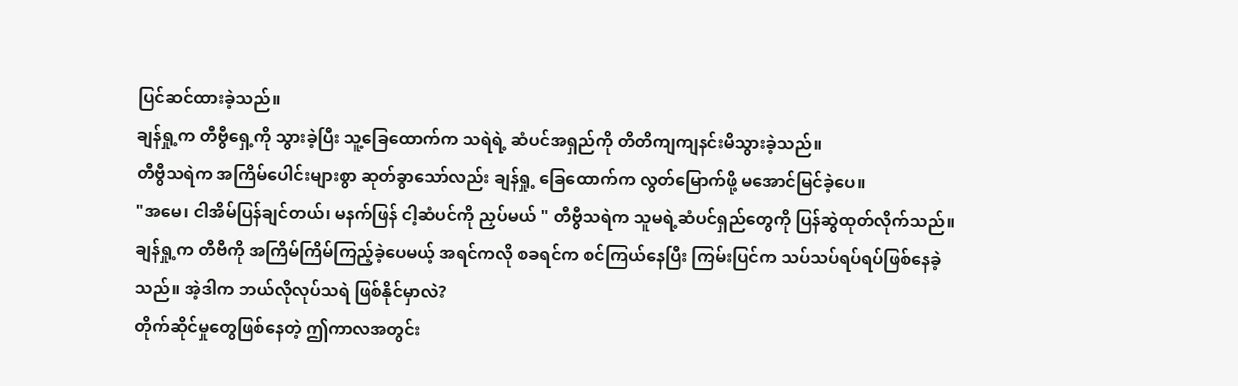ပြင်ဆင်ထားခဲ့သည်။
ချန်ရှု့က တီဗွီရှေ့ကို သွားခဲ့ပြီး သူ့ခြေထောက်က သရဲရဲ့ ဆံပင်အရှည်ကို တိတိကျကျနင်းမိသွားခဲ့သည်။
တီဗွီသရဲက အကြိမ်ပေါင်းများစွာ ဆုတ်ခွာသော်လည်း ချန်ရှု့ ခြေထောက်က လွတ်မြောက်ဖို့ မအောင်မြင်ခဲ့ပေ။
"အမေ၊ ငါအိမ်ပြန်ချင်တယ်၊ မနက်ဖြန် ငါ့ဆံပင်ကို ညှပ်မယ် " တီဗွီသရဲက သူမရဲ့ဆံပင်ရှည်တွေကို ပြန်ဆွဲထုတ်လိုက်သည်။
ချန်ရှု့က တီဗီကို အကြိမ်ကြိမ်ကြည့်ခဲ့ပေမယ့် အရင်ကလို စခရင်က စင်ကြယ်နေပြီး ကြမ်းပြင်က သပ်သပ်ရပ်ရပ်ဖြစ်နေခဲ့သည်။ အဲ့ဒါက ဘယ်လိုလုပ်သရဲ ဖြစ်နိုင်မှာလဲ?
တိုက်ဆိုင်မှုတွေဖြစ်နေတဲ့ ဤကာလအတွင်း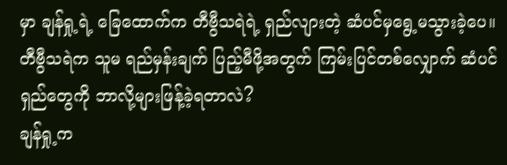မှာ ချန်ရှု့ရဲ့ ခြေထောက်က တီဗွီသရဲရဲ့ ရှည်လျားတဲ့ ဆံပင်မှရွေ့မသွားခဲ့ပေ။ တီဗွီသရဲက သူမ ရည်မှန်းချက် ပြည့်မီဖို့အတွက် ကြမ်းပြင်တစ်လျှောက် ဆံပင်ရှည်တွေကို ဘာလို့များဖြန့်ခဲ့ရတာလဲ?
ချန်ရှု့က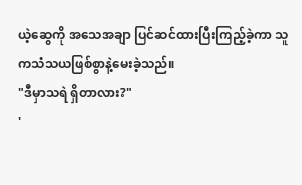ယဲ့ဆွေကို အသေအချာ ပြင်ဆင်ထားပြီးကြည့်ခဲ့ကာ သူကသံသယဖြစ်စွာနဲ့မေးခဲ့သည်။
"ဒီမှာသရဲ ရှိတာလား?"
'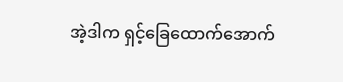အဲ့ဒါက ရှင့်ခြေထောက်အောက်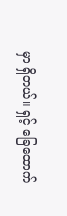မှာ ရှိတယ်။ ရှင့် ခြေထောက်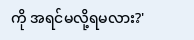ကို အရင်မလို့ရမလား?'